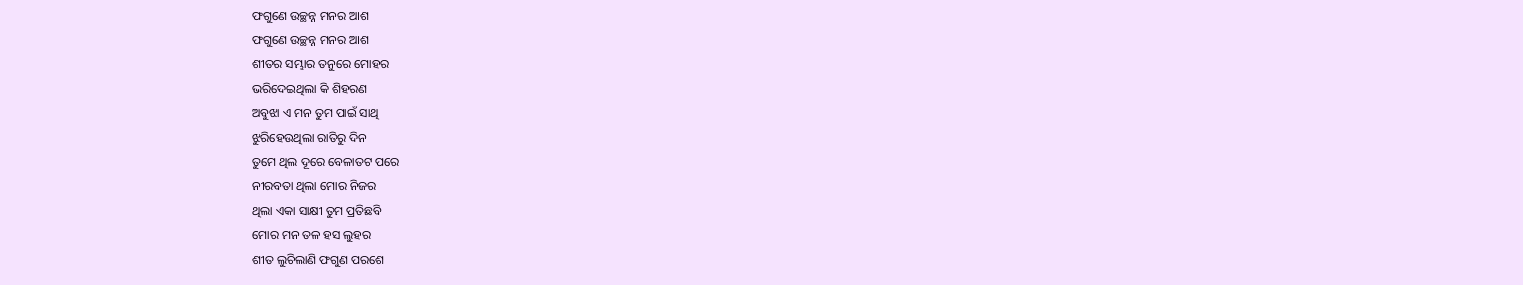ଫଗୁଣେ ଉଚ୍ଛନ୍ନ ମନର ଆଶ
ଫଗୁଣେ ଉଚ୍ଛନ୍ନ ମନର ଆଶ
ଶୀତର ସମ୍ଭାର ତନୁରେ ମୋହର
ଭରିଦେଇଥିଲା କି ଶିହରଣ
ଅବୁଝା ଏ ମନ ତୁମ ପାଇଁ ସାଥି
ଝୁରିହେଉଥିଲା ରାତିରୁ ଦିନ
ତୁମେ ଥିଲ ଦୂରେ ବେଳାତଟ ପରେ
ନୀରବତା ଥିଲା ମୋର ନିଜର
ଥିଲା ଏକା ସାକ୍ଷୀ ତୁମ ପ୍ରତିଛବି
ମୋର ମନ ତଳ ହସ ଲୁହର
ଶୀତ ଲୁଚିଲାଣି ଫଗୁଣ ପରଶେ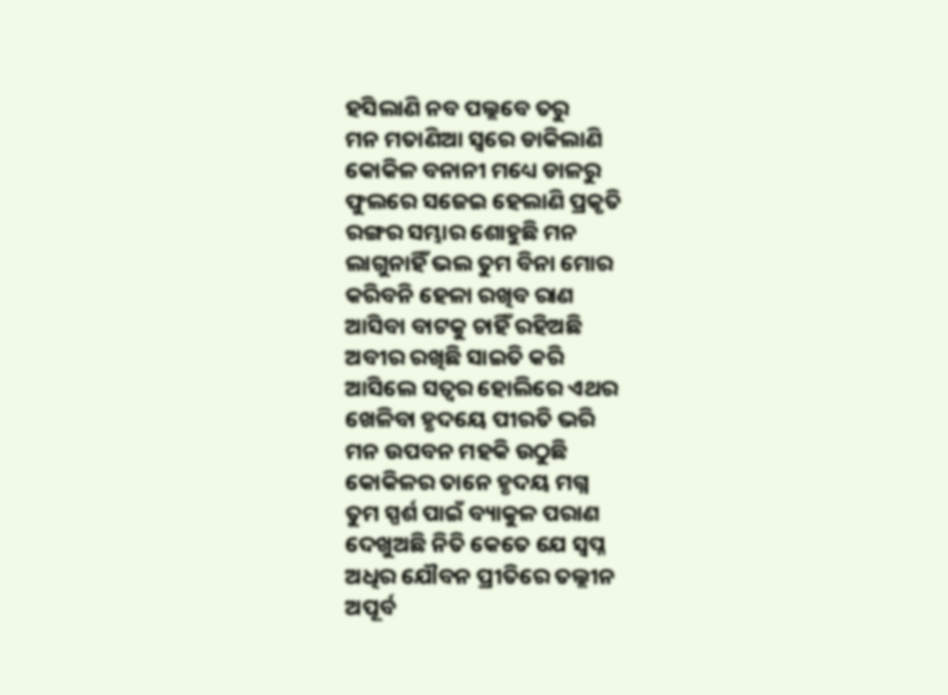ହସିଲାଣି ନବ ପଲ୍ଲବେ ତରୁ
ମନ ମତାଣିଆ ସ୍ୱରେ ଡାକିଲାଣି
କୋକିଳ ବନାନୀ ମଧ୍ୟେ ଡାଳରୁ
ଫୁଲରେ ସଜେଇ ହେଲାଣି ପ୍ରକୃତି
ରଙ୍ଗର ସମ୍ଭାର ଶୋହୁଛି ମନ
ଲାଗୁନାହିଁ ଭଲ ତୁମ ବିନା ମୋର
କରିବନି ହେଳା ରଖିବ ରାଣ
ଆସିବା ବାଟକୁ ଚାହିଁ ରହିଅଛି
ଅବୀର ରଖିଛି ସାଇତି କରି
ଆସିଲେ ସତ୍ୱର ହୋଲିରେ ଏଥର
ଖେଳିବା ହୃଦୟେ ପୀରତି ଭରି
ମନ ଉପବନ ମହକି ଉଠୁଛି
କୋକିଳର ତାନେ ହୃଦୟ ମଗ୍ନ
ତୁମ ସ୍ପର୍ଶ ପାଇଁ ବ୍ୟାକୁଳ ପରାଣ
ଦେଖୁଅଛି ନିତି କେତେ ଯେ ସ୍ୱପ୍ନ
ଅଧିର ଯୌବନ ପ୍ରୀତିରେ ତଲ୍ଲୀନ
ଅପୂର୍ବ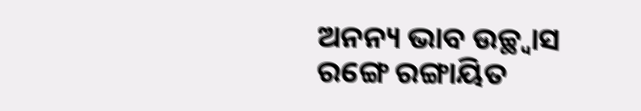ଅନନ୍ୟ ଭାବ ଉଚ୍ଛ୍ୱାସ
ରଙ୍ଗେ ରଙ୍ଗାୟିତ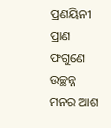ପ୍ରଣୟିନୀ ପ୍ରାଣ
ଫଗୁଣେ ଉଚ୍ଛନ୍ନ ମନର ଆଶ